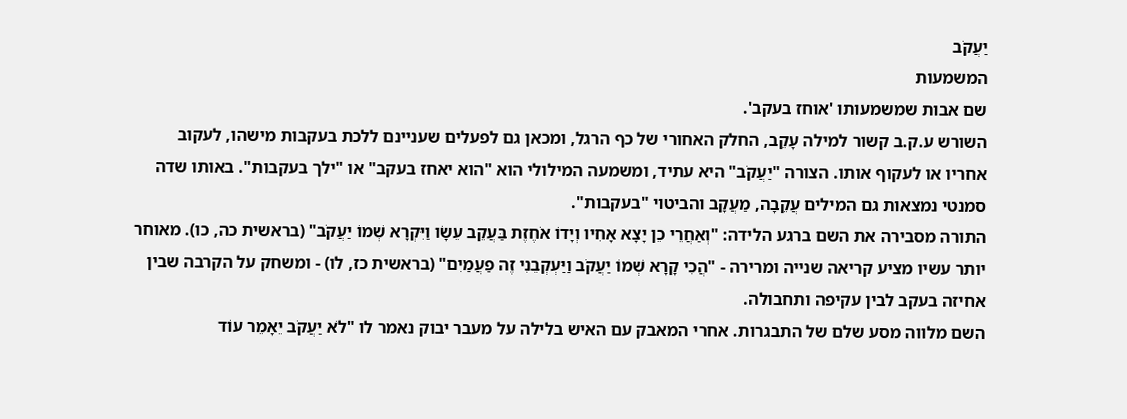יַעֲקֹב
המשמעות
שם אבות שמשמעותו 'אוחז בעקב'.
השורש ע.ק.ב קשור למילה עָקֵב, החלק האחורי של כף הרגל, ומכאן גם לפעלים שעניינם ללכת בעקבות מישהו, לעקוב אחריו או לעקוף אותו. הצורה "יַעֲקֹב" היא עתיד, ומשמעה המילולי הוא "הוא יאחז בעקב" או "ילך בעקבות". באותו שדה סמנטי נמצאות גם המילים עֲקֵבָה, מַעֲקָב והביטוי "בעקבות".
התורה מסבירה את השם ברגע הלידה: "וְאַחֲרֵי כֵן יָצָא אָחִיו וְיָדוֹ אֹחֶזֶת בַּעֲקֵב עֵשָׂו וַיִּקְרָא שְׁמוֹ יַעֲקֹב" (בראשית כה, כו). מאוחר יותר עשיו מציע קריאה שנייה ומרירה - "הֲכִי קָרָא שְׁמוֹ יַעֲקֹב וַיַּעְקְבֵנִי זֶה פַעֲמַיִם" (בראשית כז, לו) - ומשחק על הקרבה שבין אחיזה בעקב לבין עקיפה ותחבולה.
השם מלווה מסע שלם של התבגרות. אחרי המאבק עם האיש בלילה על מעבר יבוק נאמר לו "לֹא יַעֲקֹב יֵאָמֵר עוֹד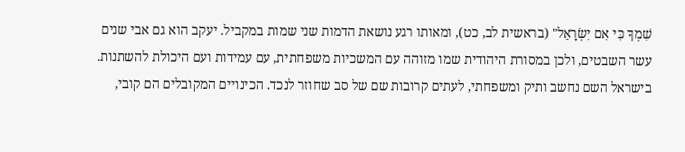שִׁמְךָ כִּי אִם יִשְׂרָאֵל" (בראשית לב, כט), ומאותו רגע נושאת הדמות שני שמות במקביל. יעקב הוא גם אבי שנים עשר השבטים, ולכן במסורת היהודית שמו מזוהה עם המשכיות משפחתית, עם עמידות ועם היכולת להשתנות.
בישראל השם נחשב ותיק ומשפחתי, לעתים קרובות שם של סב שחוזר לנכד. הכינויים המקובלים הם קובי,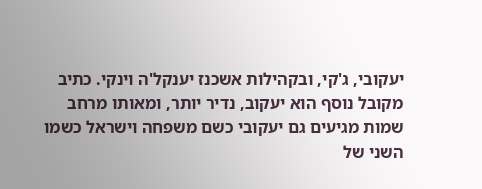יעקובי, ג'קי, ובקהילות אשכנז יענקל'ה וינקי. כתיב מקובל נוסף הוא יעקוב, נדיר יותר, ומאותו מרחב שמות מגיעים גם יעקובי כשם משפחה וישראל כשמו השני של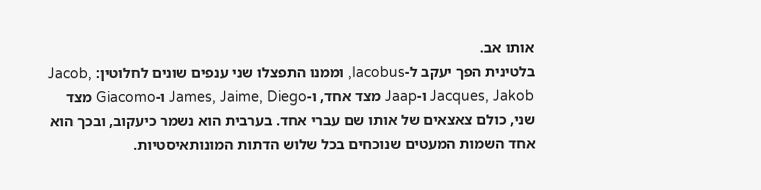אותו אב.
בלטינית הפך יעקב ל-Iacobus, וממנו התפצלו שני ענפים שונים לחלוטין: Jacob, Jacques, Jakob ו-Jaap מצד אחד, ו-James, Jaime, Diego ו-Giacomo מצד שני, כולם צאצאים של אותו שם עברי אחד. בערבית הוא נשמר כיעקוב, ובכך הוא אחד השמות המעטים שנוכחים בכל שלוש הדתות המונותאיסטיות.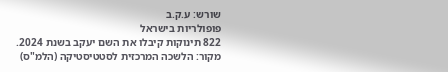שורש: ע.ק.ב
פופולריות בישראל
822 תינוקות קיבלו את השם יעקב בשנת 2024.
מקור: הלשכה המרכזית לסטטיסטיקה (הלמ"ס)